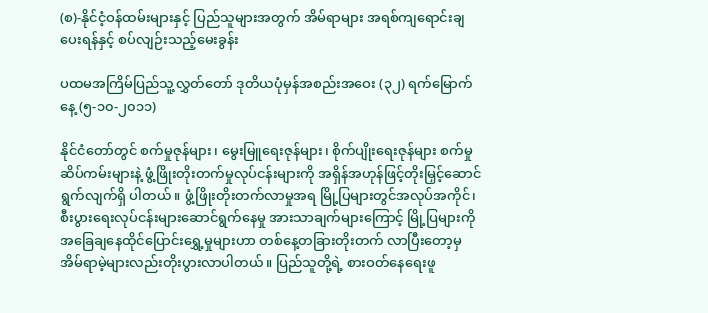(စ)-နိုင်ငံ့ဝန်ထမ်းများနှင့် ပြည်သူများအတွက် အိမ်ရာများ အရစ်ကျရောင်းချပေးရန်နှင့် စပ်လျဉ်းသည့်မေးခွန်း

ပထမအကြိမ်ပြည်သူ့လွှတ်တော် ဒုတိယပုံမှန်အစည်းအ‌ဝေး (၃၂) ရက်မြောက်နေ့ (၅-၁၀-၂၀၁၁)

နိုင်ငံတော်တွင် စက်မှုဇုန်များ၊ မွေးမြူရေးဇုန်များ၊ စိုက်ပျိုးရေးဇုန်များ စက်မှုဆိပ်ကမ်းများနဲ့ ဖွံ့ဖြိုးတိုးတက်မှုလုပ်ငန်းများကို အရှိန်အဟုန်ဖြင့်တိုးမြှင့်ဆောင်ရွက်လျက်ရှိ ပါတယ်။ ဖွံ့ဖြိုးတိုးတက်လာမှုအရ မြို့ပြများတွင်အလုပ်အကိုင်၊ စီးပွားရေးလုပ်ငန်းများဆောင်ရွက်နေမှု အားသာချက်များကြောင့် မြို့ပြများကို အခြေချနေထိုင်ပြောင်း‌ရွှေ့မှုများဟာ တစ်နေ့တခြားတိုးတက် လာပြီးတော့မှ အိမ်ရာမဲ့များလည်းတိုးပွားလာပါတယ်။ ပြည်သူတို့ရဲ့ စားဝတ်နေရေးဖူ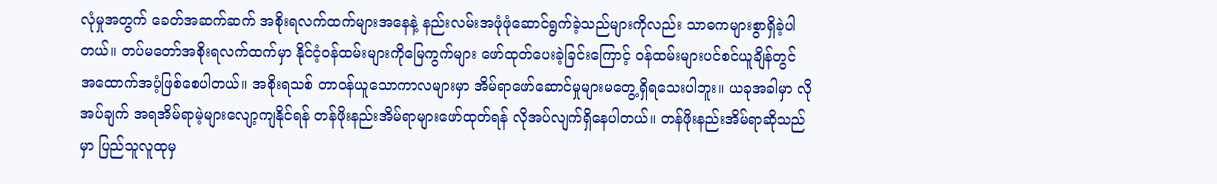လုံမှုအတွက် ခေတ်အဆက်ဆက် အစိုးရလက်ထက်များအနေနဲ့ နည်းလမ်းအဖုံဖုံဆောင်ရွက်ခဲ့သည်များကိုလည်း သာဓကများစွာရှိခဲ့ပါတယ်။ တပ်မတော်အစိုးရလက်ထက်မှာ နိုင်ငံ့ဝန်ထမ်းများကိုမြေကွက်များ ဖော်ထုတ်ပေးခဲ့ခြင်းကြောင့် ဝန်ထမ်းများပင်စင်ယူချိန်တွင် အထောက်အပံ့ဖြစ်စေပါတယ်။ အစိုးရသစ် တာဝန်ယူသောကာလများမှာ အိမ်ရာဖော်ဆောင်မှုများမတွေ့ရှိရသေးပါဘူး။ ယခုအခါမှာ လိုအပ်ချက် အရအိမ်ရာမဲ့များလျော့ကျနိုင်ရန် တန်ဖိုးနည်းအိမ်ရာများဖော်ထုတ်ရန် လိုအပ်လျက်ရှိနေပါတယ်။ တန်ဖိုးနည်းအိမ်ရာဆိုသည်မှာ ပြည်သူလူထုမှ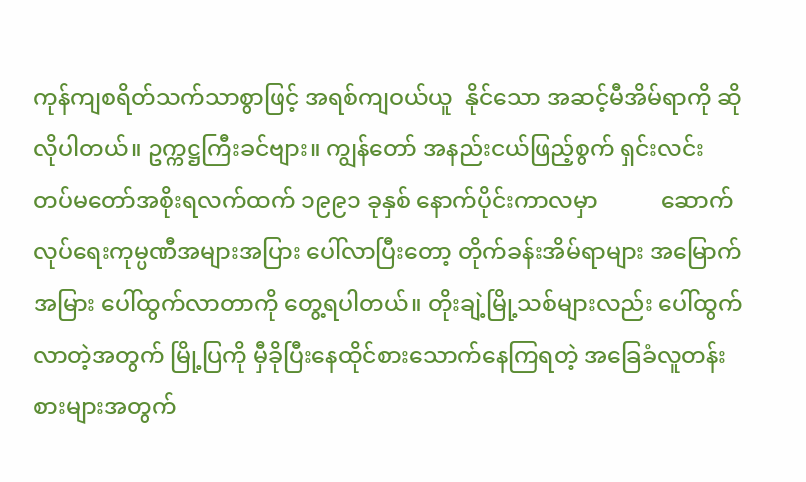ကုန်ကျစရိတ်သက်သာစွာဖြင့် အရစ်ကျဝယ်ယူ  နိုင်သော အဆင့်မီအိမ်ရာကို ဆိုလိုပါတယ်။ ဥက္ကဋ္ဌကြီးခင်ဗျား။ ကျွန်တော် အနည်းငယ်ဖြည့်စွက် ရှင်းလင်း တပ်မတော်အစိုးရလက်ထက် ၁၉၉၁ ခုနှစ် နောက်ပိုင်းကာလမှာ           ဆောက်လုပ်ရေးကုမ္ပဏီအများအပြား ပေါ်လာပြီးတော့ တိုက်ခန်းအိမ်ရာများ အမြောက်အမြား ပေါ်ထွက်လာတာကို တွေ့ရပါတယ်။ တိုးချဲ့မြို့သစ်များလည်း ပေါ်ထွက်လာတဲ့အတွက် မြို့ပြကို မှီခိုပြီးနေထိုင်စားသောက်နေကြရတဲ့ အခြေခံလူတန်းစားများအတွက်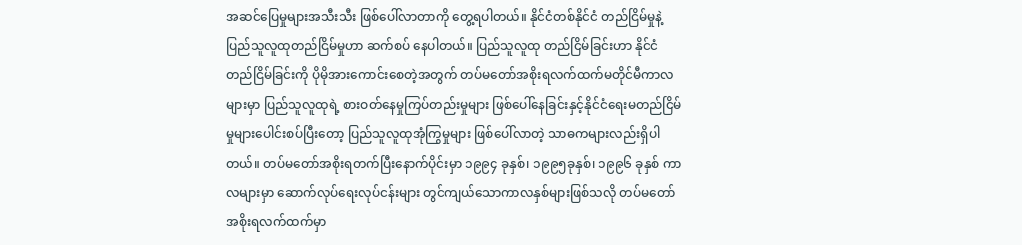အဆင်ပြေမှုများအသီးသီး ဖြစ်ပေါ်လာတာကို တွေ့ရပါတယ်။ နိုင်ငံတစ်နိုင်ငံ တည်ငြိမ်မှုနဲ့ ပြည်သူလူထုတည်ငြိမ်မှုဟာ ဆက်စပ် နေပါတယ်။ ပြည်သူလူထု တည်ငြိမ်ခြင်းဟာ နိုင်ငံတည်ငြိမ်ခြင်းကို ပိုမိုအားကောင်းစေတဲ့အတွက် တပ်မတော်အစိုးရလက်ထက်မတိုင်မီကာလများမှာ ပြည်သူလူထုရဲ့ စားဝတ်နေမှုကြပ်တည်းမှုများ ဖြစ်ပေါ်နေခြင်းနှင့်နိုင်ငံရေးမတည်ငြိမ်မှုများပေါင်းစပ်ပြီးတော့ ပြည်သူလူထုအုံကြွမှုများ ဖြစ်ပေါ်လာတဲ့ သာဓကများလည်းရှိပါတယ်။ တပ်မတော်အစိုးရတက်ပြီးနောက်ပိုင်းမှာ ၁၉၉၄ ခုနှစ်၊ ၁၉၉၅ခုနှစ်၊ ၁၉၉၆ ခုနှစ် ကာလများမှာ ဆောက်လုပ်ရေးလုပ်ငန်းများ တွင်ကျယ်သောကာလနှစ်များဖြစ်သလို တပ်မတော်အစိုးရလက်ထက်မှာ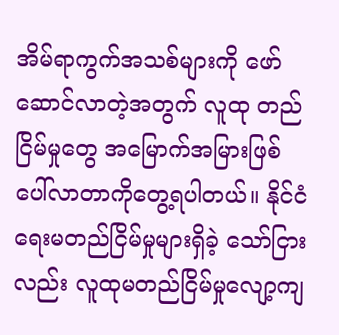အိမ်ရာကွက်အသစ်များကို ဖော်ဆောင်လာတဲ့အတွက် လူထု တည်ငြိမ်မှုတွေ အမြောက်အမြားဖြစ်ပေါ်လာတာကိုတွေ့ရပါတယ်။ နိုင်ငံရေးမတည်ငြိမ်မှုများရှိခဲ့ သော်ငြားလည်း လူထုမတည်ငြိမ်မှုလျော့ကျ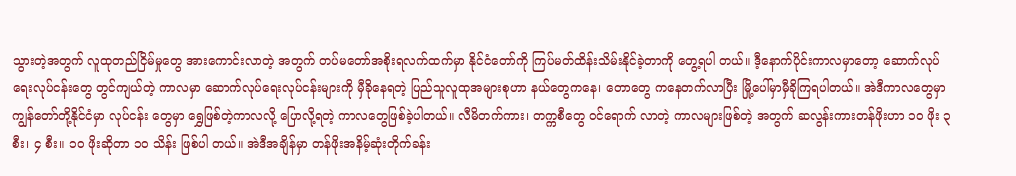သွားတဲ့အတွက် လူထုတည်ငြိမ်မှုတွေ အားကောင်းလာတဲ့ အတွက် တပ်မတော်အစိုးရလက်ထက်မှာ နိုင်ငံတော်ကို ကြပ်မတ်ထိန်းသိမ်းနိုင်ခဲ့တာကို တွေ့ရပါ တယ်။ ဒီ့နောက်ပိုင်းကာလမှာတော့ ဆောက်လုပ်ရေးလုပ်ငန်းတွေ တွင်ကျယ်တဲ့ ကာလမှာ ဆောက်လုပ်ရေးလုပ်ငန်းများကို မှီခိုနေရတဲ့ ပြည်သူလူထုအများစုဟာ နယ်တွေကနေ၊ တောတွေ ကနေတက်လာပြီး မြို့ပေါ်မှာမှီခိုကြရပါတယ်။ အဲဒီကာလတွေမှာ ကျွန်တော်တို့နိုင်ငံမှာ လုပ်ငန်း တွေမှာ ရွှေဖြစ်တဲ့ကာလလို့ ပြောလို့ရတဲ့ ကာလတွေဖြစ်ခဲ့ပါတယ်။ လီမိတက်ကား၊ တက္ကစီတွေ ဝင်ရောက် လာတဲ့ ကာလများဖြစ်တဲ့ အတွက် ဆလွန်းကားတန်ဖိုးဟာ ၁၀ ဖိုး ၃ စီး၊ ၄ စီး။ ၁၀ ဖိုးဆိုတာ ၁၀ သိန်း ဖြစ်ပါ တယ်။ အဲဒီအချိန်မှာ တန်ဖိုးအနိမ့်ဆုံးတိုက်ခန်း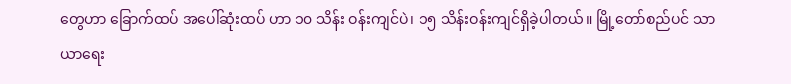တွေဟာ ခြောက်ထပ် အပေါ်ဆုံးထပ် ဟာ ၁၀ သိန်း ဝန်းကျင်ပဲ၊ ၁၅ သိန်းဝန်းကျင်ရှိခဲ့ပါတယ်။ မြို့တော်စည်ပင် သာယာရေး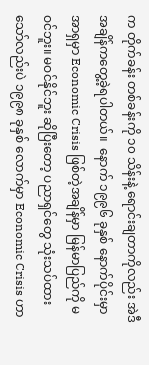က တိုက်ခန်း တစ်ခန်းကို ၁၀ သိန်းနဲ့ ရောင်းချတာကိုလည်း အဲဒီအချိန်ကတွေ့ခဲ့ရပါတယ်။  နောက် ၁၉၉၆ ခုနှစ် နောက်ပိုင်းမှာ အာရှမှာ Economic Crisis ဖြစ်တဲ့အချိန်မှာ မြန်မာပြည်ကို မဝင်ဘူး။ မဝင်နိုင်ဘူး ဆိုပြီးတော့ ပညာရှင်တွေ သုံးသပ်ထားသော်လည်းပဲ ၁၉၉၈ ခုနှစ် လောက်မှာ Economic Crisis ဟာ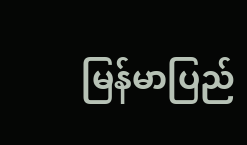မြန်မာပြည်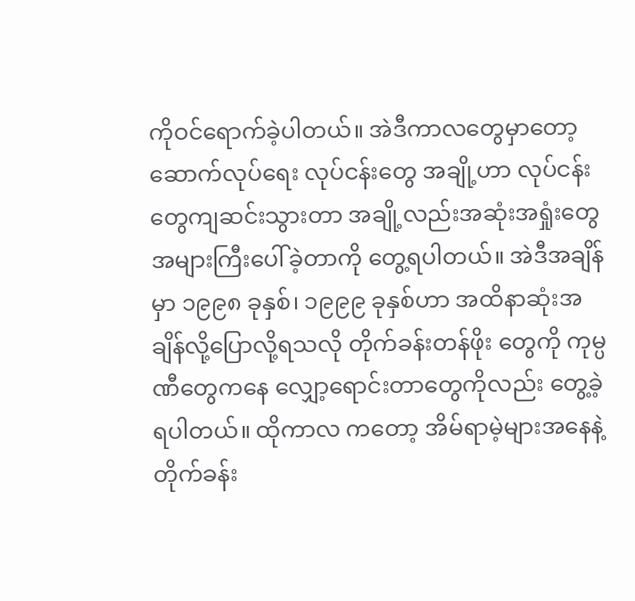ကိုဝင်ရောက်ခဲ့ပါတယ်။ အဲဒီကာလတွေမှာတော့ ဆောက်လုပ်ရေး လုပ်ငန်းတွေ အချို့ဟာ လုပ်ငန်းတွေကျဆင်းသွားတာ အချို့လည်းအဆုံးအရှုံးတွေ အများကြီးပေါ်ခဲ့တာကို တွေ့ရပါတယ်။ အဲဒီအချိန်မှာ ၁၉၉၈ ခုနှစ်၊ ၁၉၉၉ ခုနှစ်ဟာ အထိနာဆုံးအချိန်လို့ပြောလို့ရသလို တိုက်ခန်းတန်ဖိုး တွေကို ကုမ္ပဏီတွေကနေ လျှော့ရောင်းတာတွေကိုလည်း တွေ့ခဲ့ရပါတယ်။ ထိုကာလ ကတော့ အိမ်ရာမဲ့များအနေနဲ့ တိုက်ခန်း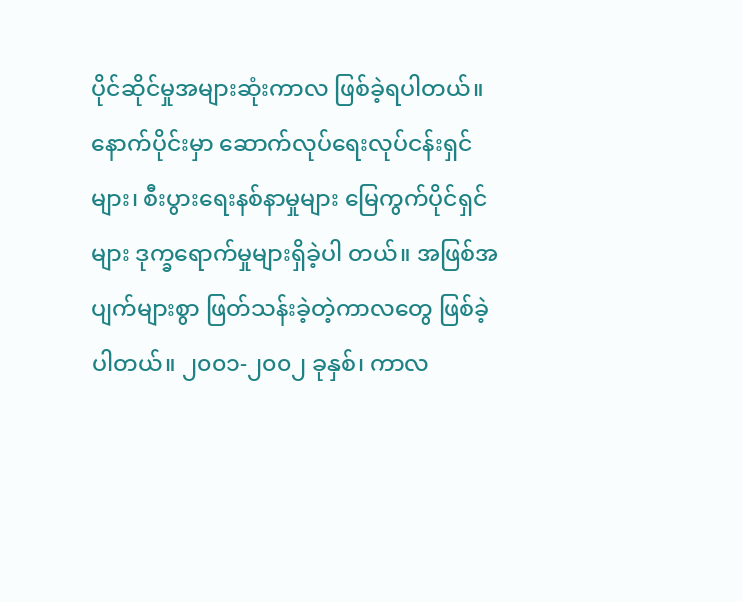ပိုင်ဆိုင်မှုအများဆုံးကာလ ဖြစ်ခဲ့ရပါတယ်။ နောက်ပိုင်းမှာ ဆောက်လုပ်ရေးလုပ်ငန်းရှင်များ၊ စီးပွားရေးနစ်နာမှုများ မြေကွက်ပိုင်ရှင်များ ဒုက္ခရောက်မှုများရှိခဲ့ပါ တယ်။ အဖြစ်အပျက်များစွာ ဖြတ်သန်းခဲ့တဲ့ကာလတွေ ဖြစ်ခဲ့ပါတယ်။ ၂၀၀၁-၂၀၀၂ ခုနှစ်၊ ကာလ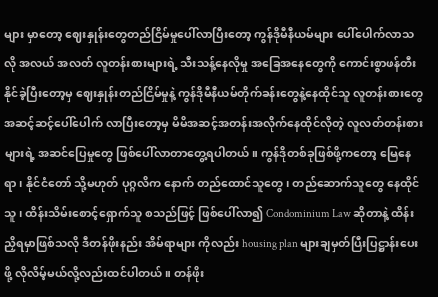များ မှာတော့ ဈေးနှုန်းတွေတည်ငြိမ်မှုပေါ်လာပြီးတော့ ကွန်ဒိုမီနီယမ်များ ပေါ်ပေါက်လာသလို အလယ် အလတ် လူတန်းစားများရဲ့ သီးသန့်နေလိုမှု အခြေအနေတွေကို ကောင်းစွာဖန်တီးနိုင်ခဲ့ပြီးတော့မှ ဈေးနှုန်းတည်ငြိမ်မှုနဲ့ ကွန်ဒိုမီနီယမ်တိုက်ခန်းတွေနဲ့နေထိုင်သူ လူတန်းစားတွေ အဆင့်ဆင့်ပေါ်ပေါက် လာပြီးတော့မှ မိမိအဆင့်အတန်းအလိုက်နေထိုင်လိုတဲ့ လူလတ်တန်းစားများရဲ့ အဆင်ပြေမှုတွေ ဖြစ်ပေါ်လာတာတွေ့ရပါတယ်။ ကွန်ဒိုတစ်ခုဖြစ်ဖို့ကတော့ မြေနေရာ၊ နိုင်ငံတော် သို့မဟုတ် ပုဂ္ဂလိက နောက် တည်ထောင်သူတွေ၊ တည်ဆောက်သူတွေ နေထိုင်သူ၊ ထိန်းသိမ်းစောင့်ရှောက်သူ စသည်ဖြင့် ဖြစ်ပေါ်လာ၍ Condominium Law ဆိုတာနဲ့ ထိန်းညှိရမှာဖြစ်သလို ဒီတန်ဖိုးနည်း အိမ်ရာများ ကိုလည်း housing plan များချမှတ်ပြီးပြဋ္ဌာန်းပေးဖို့ လိုလိမ့်မယ်လို့လည်းထင်ပါတယ်။ တန်ဖိုး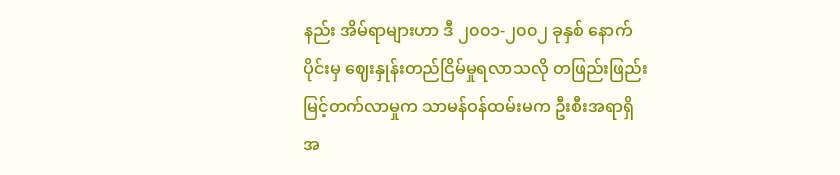နည်း အိမ်ရာများဟာ ဒီ ၂၀၀၁-၂၀၀၂ ခုနှစ် နောက်ပိုင်းမှ ဈေးနှုန်းတည်ငြိမ်မှုရလာသလို တဖြည်းဖြည်း မြင့်တက်လာမှုက သာမန်ဝန်ထမ်းမက ဦးစီးအရာရှိအ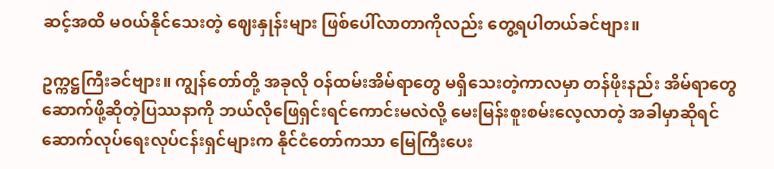ဆင့်အထိ မဝယ်နိုင်သေးတဲ့ ဈေးနှုန်းများ ဖြစ်ပေါ်လာတာကိုလည်း တွေ့ရပါတယ်ခင်ဗျား။

ဥက္ကဋ္ဌကြီးခင်ဗျား။ ကျွန်တော်တို့ အခုလို ဝန်ထမ်းအိမ်ရာတွေ မရှိသေးတဲ့ကာလမှာ တန်ဖိုးနည်း အိမ်ရာတွေ ဆောက်ဖို့ဆိုတဲ့ပြဿနာကို ဘယ်လိုဖြေရှင်းရင်ကောင်းမလဲလို့ မေးမြန်းစူးစမ်းလေ့လာတဲ့ အခါမှာဆိုရင် ဆောက်လုပ်ရေးလုပ်ငန်းရှင်များက နိုင်ငံတော်ကသာ မြေကြီးပေး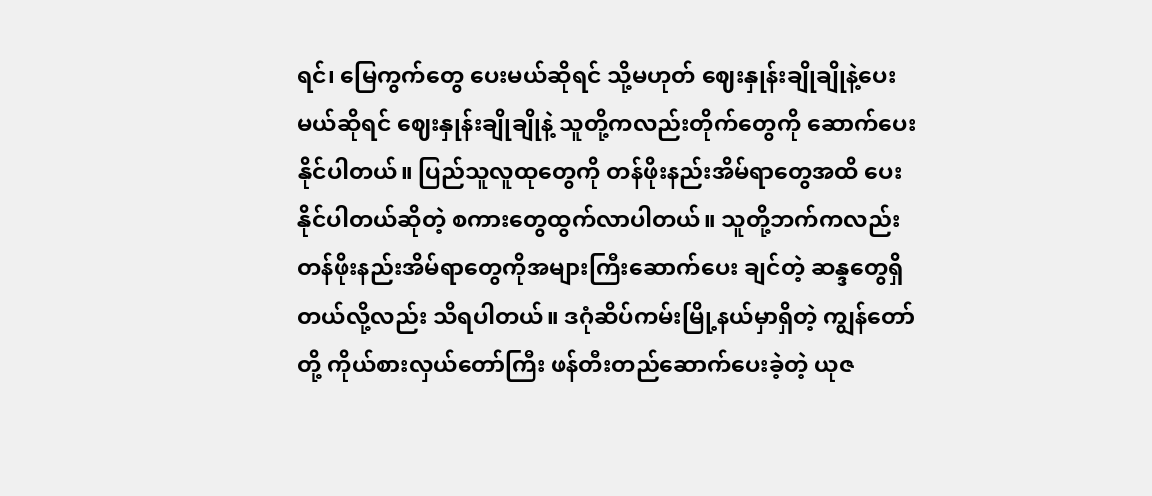ရင်၊ မြေကွက်တွေ ပေးမယ်ဆိုရင် သို့မဟုတ် ဈေးနှုန်းချိုချိုနဲ့ပေးမယ်ဆိုရင် ဈေးနှုန်းချိုချိုနဲ့ သူတို့ကလည်းတိုက်တွေကို ဆောက်ပေးနိုင်ပါတယ်။ ပြည်သူလူထုတွေကို တန်ဖိုးနည်းအိမ်ရာ‌တွေအထိ ပေးနိုင်ပါတယ်ဆိုတဲ့ စကားတွေထွက်လာပါတယ်။ သူတို့ဘက်ကလည်း တန်ဖိုးနည်းအိမ်ရာ‌တွေကိုအများကြီးဆောက်ပေး ချင်တဲ့ ဆန္ဒတွေရှိတယ်လို့လည်း သိရပါတယ်။ ဒဂုံဆိပ်ကမ်းမြို့နယ်မှာရှိတဲ့ ကျွန်တော်တို့ ကိုယ်စားလှယ်တော်ကြီး ဖန်တီးတည်ဆောက်ပေးခဲ့တဲ့ ယုဇ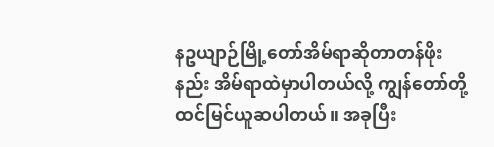နဥယျာဉ်မြို့တော်အိမ်ရာဆိုတာတန်ဖိုးနည်း အိမ်ရာ‌ထဲမှာပါတယ်လို့ ကျွန်တော်တို့ ထင်မြင်ယူဆပါတယ်။ အခုပြီး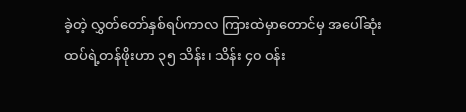ခဲ့တဲ့ လွှတ်တော်နှစ်ရပ်ကာလ ကြားထဲမှာတောင်မှ အပေါ်ဆုံးထပ်ရဲ့တန်ဖိုးဟာ ၃၅ သိန်း၊ သိန်း ၄၀ ဝန်း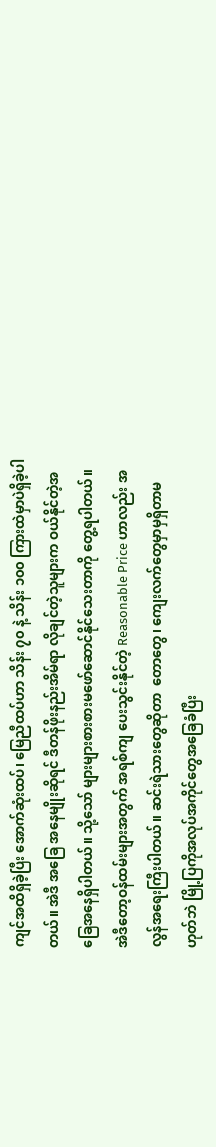ကျင်အထိရှိခဲ့ပြီး အောက်ဆုံးထပ်၊ မြေညီထပ်ဟာ သိန်း ၇၀ နဲ့ သိန်း ၁၀၀ ကြားထဲမှာပဲရှိခဲ့ပါတယ်။ အဲဒီ အခြေ အနေမျိုးဆိုရင် ဒီတန်ဖိုးနည်းအိမ်ရာ လိုချင်တဲ့သူများက ဝယ်နိုင်တဲ့အခြေအနေရှိပါတယ်။ သို့သော် များများစားစားမဖော်ဆောင်နိုင်သေးတာကို တွေ့ရပါတယ်။ အဲဒီတော့ဝန်ထမ်းများအတွက် အရစ်ကျ ပေးသွင်းနိုင်တဲ့ Reasonable Price ဟာလည်း အလွန်အရေးကြီးပါတယ်။ ဆင်းရဲသားတွေဆိုတာ  တောတွေ၊ ကျေးလက်တွေမှာမှရှိတာမဟုတ်ဘဲ မြို့ပြကိုအလုပ်အကိုင်တွေအခြေခံပြီး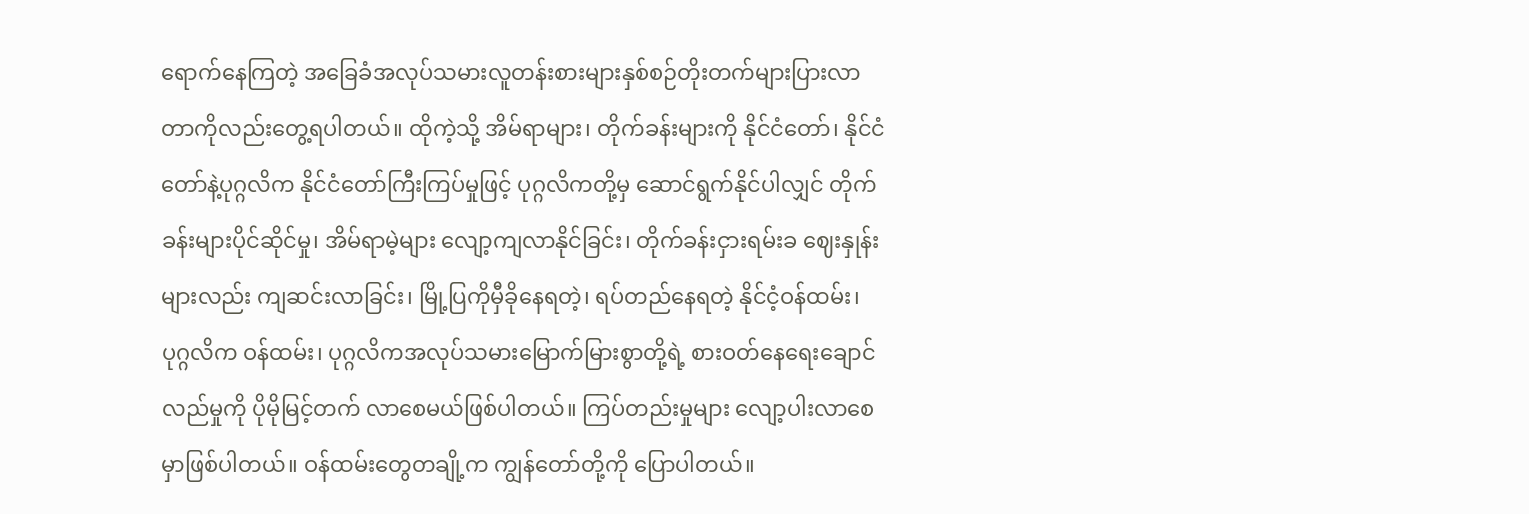ရောက်နေကြတဲ့ အခြေခံအလုပ်သမားလူတန်းစားများနှစ်စဉ်တိုးတက်များပြားလာတာကိုလည်းတွေ့ရပါတယ်။ ထိုကဲ့သို့ အိမ်ရာများ၊ တိုက်ခန်းများကို နိုင်ငံတော်၊ နိုင်ငံတော်နဲ့ပုဂ္ဂလိက နိုင်ငံတော်ကြီးကြပ်မှုဖြင့် ပုဂ္ဂလိကတို့မှ ဆောင်ရွက်နိုင်ပါလျှင် တိုက်ခန်းများပိုင်ဆိုင်မှု၊ အိမ်ရာမဲ့များ လျော့ကျလာနိုင်ခြင်း၊ တိုက်ခန်းငှားရမ်းခ ဈေးနှုန်းများလည်း ကျဆင်းလာခြင်း၊ မြို့ပြကိုမှီခိုနေရတဲ့၊ ရပ်တည်နေရတဲ့ နိုင်ငံ့ဝန်ထမ်း၊ ပုဂ္ဂလိက ဝန်ထမ်း၊ ပုဂ္ဂလိကအလုပ်သမားမြောက်မြားစွာတို့ရဲ့ စားဝတ်နေရေးချောင်လည်မှုကို ပိုမိုမြင့်တက် လာစေမယ်ဖြစ်ပါတယ်။ ကြပ်တည်းမှုများ လျော့ပါးလာစေမှာဖြစ်ပါတယ်။ ဝန်ထမ်းတွေတချို့က ကျွန်တော်တို့ကို ပြောပါတယ်။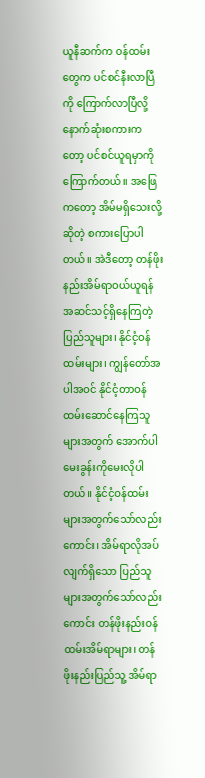ယူနီဆက်က ဝန်ထမ်းတွေက ပင်စင်နီးလာပြီကို ကြောက်လာပြီလို့ နောက်ဆုံးစကားကတော့ ပင်စင်ယူရမှာကိုကြောက်တယ်။ အဖြေကတော့ အိမ်မရှိသေးလို့ဆိုတဲ့ စကားပြောပါတယ်။ အဲဒီတော့ တန်ဖိုးနည်းအိမ်ရာဝယ်ယူရန် အဆင်သင့်ရှိနေကြတဲ့ ပြည်သူများ၊ နိုင်ငံ့ဝန်ထမ်းများ၊ ကျွန်တော်အပါအဝင် နိုင်ငံ့တာဝန်ထမ်းဆောင်နေကြသူများအတွက် အောက်ပါ မေးခွန်းကိုမေးလိုပါတယ်။ နိုင်ငံ့ဝန်ထမ်းများအတွက်သော်လည်းကောင်း၊ အိမ်ရာလိုအပ်လျက်ရှိသော ပြည်သူများအတွက်သော်လည်းကောင်း တန်ဖိုးနည်းဝန်ထမ်းအိမ်ရာများ၊ တန်ဖိုးနည်းပြည်သူ့ အိမ်ရာ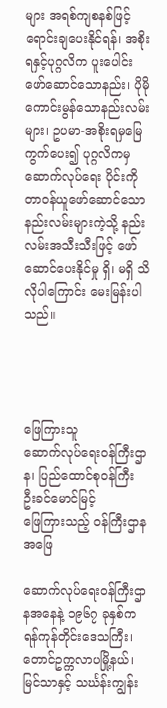များ အရစ်ကျစနစ်ဖြင့်ရောင်းချပေးနိုင်ရန်၊ အစိုးရနှင့်ပုဂ္ဂလိက ပူးပေါင်းဖော်ဆောင်သောနည်း၊ ပိုမိုကောင်းမွန်သောနည်းလမ်းများ၊ ဥပမာ-အစိုးရမှမြေကွက်ပေး၍ ပုဂ္ဂလိကမှ ဆောက်လုပ်ရေး ပိုင်းကို တာဝန်ယူဖော်ဆောင်သော နည်းလမ်းများကဲ့သို့ နည်းလမ်းအသီးသီးဖြင့် ဖော်ဆောင်ပေးနိုင်မှု ရှိ၊ မရှိ သိလိုပါကြောင်း မေးမြန်းပါသည်။




ဖြေကြားသူ
ဆောက်လုပ်ရေးဝန်ကြီးဌာန၊ ပြည်ထောင်စုဝန်ကြီး ဦးခင်‌မောင်မြင့်
ဖြေကြားသည့် ဝန်ကြီးဌာန
အဖြေ

ဆောက်လုပ်ရေးဝန်ကြီးဌာနအနေနဲ့ ၁၉၆၇ ခုနှစ်က ရန်ကုန်တိုင်းဒေသကြီး၊ တောင်ဥက္ကလာပမြို့နယ်၊ မြင်သာနှင့် သင်္ဃန်းကျွန်း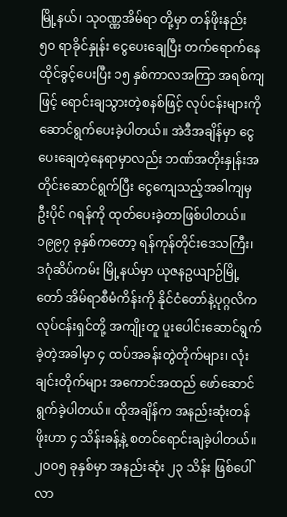မြို့နယ်၊ သုဝဏ္ဏအိမ်ရာ တို့မှာ တန်ဖိုးနည်း ၅၀ ရာခိုင်နှုန်း ငွေပေးချေပြီး တက်ရောက်နေထိုင်ခွင့်ပေးပြီး ၁၅ နှစ်ကာလအကြာ အရစ်ကျဖြင့် ရောင်းချသွားတဲ့စနစ်ဖြင့် လုပ်ငန်းများကို ဆောင်ရွက်ပေးခဲ့ပါတယ်။ အဲဒီအချိန်မှာ ငွေပေးချေတဲ့နေရာမှာလည်း ဘဏ်အတိုးနှုန်းအတိုင်းဆောင်ရွက်ပြီး ငွေကျေသည့်အခါကျမှ ဦးပိုင် ဂရန်ကို ထုတ်ပေးခဲ့တာဖြစ်ပါတယ်။ ၁၉၉၇ ခုနှစ်ကတော့ ရန်ကုန်တိုင်းဒေသကြီး၊ ဒဂုံဆိပ်ကမ်း မြို့နယ်မှာ ယုဇနဥယျာဉ်မြို့တော် အိမ်ရာစီမံကိန်းကို နိုင်ငံတော်နဲ့ပုဂ္ဂလိကလုပ်ငန်းရှင်တို့ အကျိုးတူ ပူးပေါင်းဆောင်ရွက်ခဲ့တဲ့အခါမှာ ၄ ထပ်အခန်းတွဲတိုက်များ၊ လုံးချင်းတိုက်များ အကောင်အထည် ဖော်ဆောင်ရွက်ခဲ့ပါတယ်။ ထိုအချိန်က အနည်းဆုံးတန်ဖိုးဟာ ၄ သိန်းခန့်နဲ့ စတင်ရောင်းချခဲ့ပါတယ်။ ၂၀၀၅ ခုနှစ်မှာ အနည်းဆုံး ၂၃ သိန်း ဖြစ်ပေါ်လာ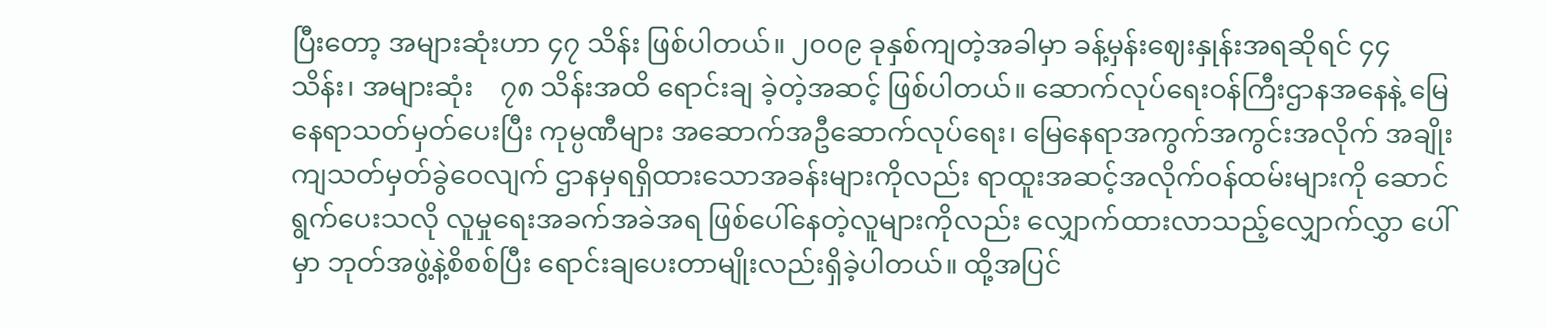ပြီးတော့ အများဆုံးဟာ ၄၇ သိန်း ဖြစ်ပါတယ်။ ၂၀၀၉ ခုနှစ်ကျတဲ့အခါမှာ ခန့်မှန်းဈေးနှုန်းအရဆိုရင် ၄၄ သိန်း၊ အများဆုံး    ၇၈ သိန်းအထိ ရောင်းချ ခဲ့တဲ့အဆင့် ဖြစ်ပါတယ်။ ဆောက်လုပ်ရေးဝန်ကြီးဌာနအနေနဲ့ မြေနေရာသတ်မှတ်ပေးပြီး ကုမ္ပဏီများ အဆောက်အဦဆောက်လုပ်ရေး၊ မြေနေရာအကွက်အကွင်းအလိုက် အချိုးကျသတ်မှတ်ခွဲဝေလျက် ဌာနမှရရှိထားသောအခန်းများကိုလည်း ရာထူးအဆင့်အလိုက်ဝန်ထမ်းများကို ဆောင်ရွက်ပေးသလို လူမှုရေးအခက်အခဲအရ ဖြစ်ပေါ်နေတဲ့လူများကိုလည်း လျှောက်ထားလာသည့်လျှောက်လွှာ ပေါ်မှာ ဘုတ်အဖွဲ့နဲ့စိစစ်ပြီး ရောင်းချပေးတာမျိုးလည်းရှိခဲ့ပါတယ်။ ထို့အပြင်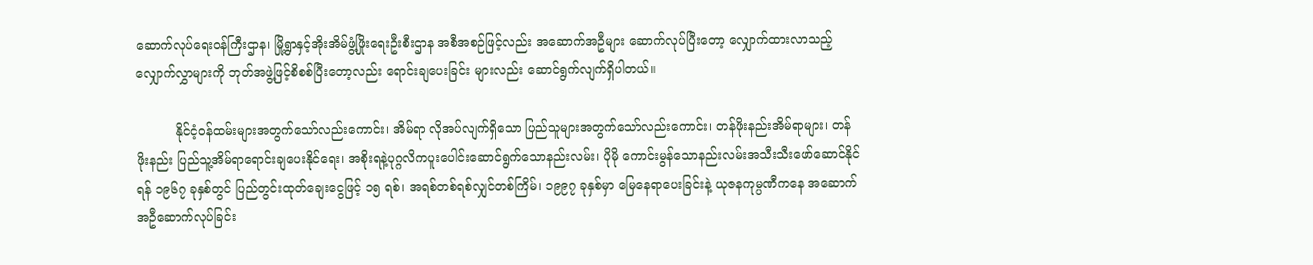ဆောက်လုပ်ရေးဝန်ကြီးဌာန၊ မြို့ရွာနှင့်အိုးအိမ်ဖွံ့ဖြိုးရေးဦးစီးဌာန အစီအစဉ်ဖြင့်လည်း အဆောက်အဦများ ဆောက်လုပ်ပြီးတော့ လျှောက်ထားလာသည့် လျှောက်လွှာများကို ဘုတ်အဖွဲ့ဖြင့်စိစစ်ပြီးတော့လည်း ရောင်းချပေးခြင်း များလည်း ဆောင်ရွက်လျက်ရှိပါတယ်။

          နိုင်ငံ့ဝန်ထမ်းများအတွက်သော်လည်းကောင်း၊ အိမ်ရာ လိုအပ်လျက်ရှိသော ပြည်သူများအတွက်သော်လည်းကောင်း၊ တန်ဖိုးနည်းအိမ်ရာများ၊ တန်ဖိုးနည်း ပြည်သူ့အိမ်ရာရောင်းချပေးနိုင်ရေး၊ အစိုးရနဲ့ပုဂ္ဂလိကပူးပေါင်းဆောင်ရွက်သောနည်းလမ်း၊ ပိုမို ကောင်းမွန်သောနည်းလမ်းအသီးသီးဖော်ဆောင်နိုင်ရန် ၁၉၆၇ ခုနှစ်တွင် ပြည်တွင်းထုတ်ချေးငွေဖြင့် ၁၅ ရစ်၊ အရစ်တစ်ရစ်လျှင်တစ်ကြိမ်၊ ၁၉၉၇ ခုနှစ်မှာ မြေနေရာပေးခြင်းနဲ့ ယုဇနကုမ္ပဏီကနေ အဆောက်အဦဆောက်လုပ်ခြင်း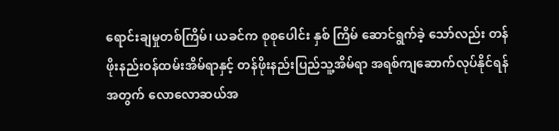ရောင်းချမှုတစ်ကြိမ်၊ ယခင်က စုစုပေါင်း နှစ် ကြိမ် ဆောင်ရွက်ခဲ့ သော်လည်း တန်ဖိုးနည်းဝန်ထမ်းအိမ်ရာနှင့် တန်ဖိုးနည်းပြည်သူ့အိမ်ရာ အရစ်ကျဆောက်လုပ်နိုင်ရန် အတွက် လောလောဆယ်အ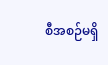စီအစဉ်မရှိ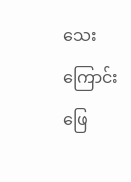သေးကြောင်း ဖြေ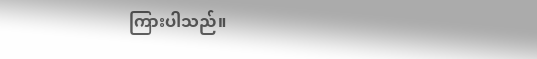ကြားပါသည်။